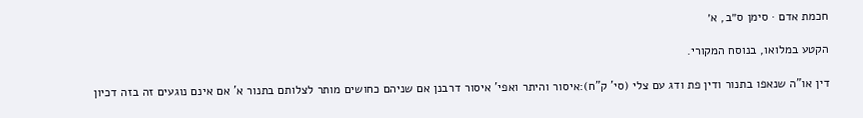חכמת אדם · סימן ס״ב, א׳

הקטע במלואו, בנוסח המקורי.

דין או"ה שנאפו בתנור ודין פת ודג עם צלי (סי' ק"ח):איסור והיתר ואפי' איסור דרבנן אם שניהם כחושים מותר לצלותם בתנור א' אם אינם נוגעים זה בזה דכיון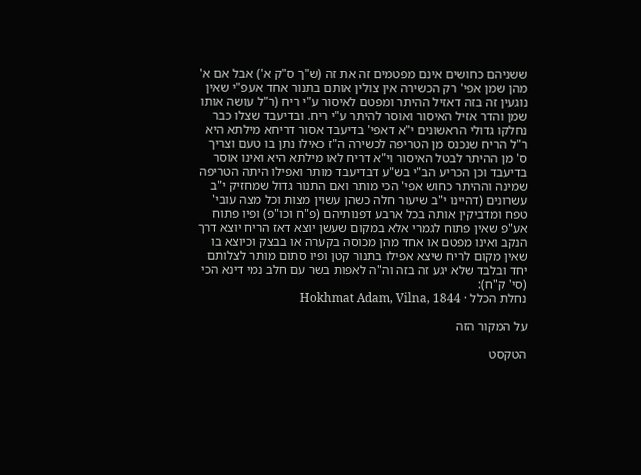ששניהם כחושים אינם מפטמים זה את זה (ש"ך ס"ק א') אבל אם א' מהן שמן אפי' רק הכשירה אין צולין אותם בתנור אחד אעפ"י שאין נוגעין זה בזה דאזיל ההיתר ומפטם לאיסור ע"י ריח (ר"ל עושה אותו שמן והדר אזיל האיסור ואוסר להיתר ע"י ריח. ובדיעבד שצלו כבר נחלקו גדולי הראשונים י"א דאפי' בדיעבד אסור דריחא מילתא היא ר"ל הריח שנכנס מן הטריפה לכשירה ה"ז כאילו נתן בו טעם וצריך ס' מן ההיתר לבטל האיסור וי"א דריח לאו מילתא היא ואינו אוסר בדיעבד וכן הכריע הב"י בש"ע דבדיעבד מותר ואפילו היתה הטריפה שמינה וההיתר כחוש אפי' הכי מותר ואם התנור גדול שמחזיק י"ב עשרונים (דהיינו י"ב שיעור חלה כשהן עשוין מצות וכל מצה עובי' טפח ומדביקין אותה בכל ארבע דפנותיהם (פ"ח וכו"פ) ופיו פתוח אע"פ שאין פתוח לגמרי אלא במקום שעשן יוצא דאז הריח יוצא דרך הנקב ואינו מפטם או אחד מהן מכוסה בקערה או בבצק וכיוצא בו שאין מקום לריח שיצא אפילו בתנור קטן ופיו סתום מותר לצלותם יחד ובלבד שלא יגע זה בזה וה"ה לאפות בשר עם חלב נמי דינא הכי (סי' ק"ח):
נחלת הכלל · Hokhmat Adam, Vilna, 1844

על המקור הזה

הטקסט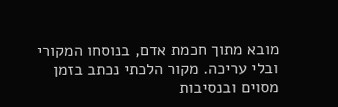מובא מתוך חכמת אדם, בנוסחו המקורי ובלי עריכה. מקור הלכתי נכתב בזמן מסוים ובנסיבות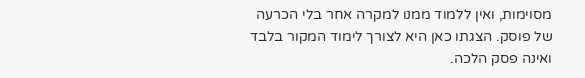מסוימות, ואין ללמוד ממנו למקרה אחר בלי הכרעה של פוסק. הצגתו כאן היא לצורך לימוד המקור בלבד ואינה פסק הלכה.